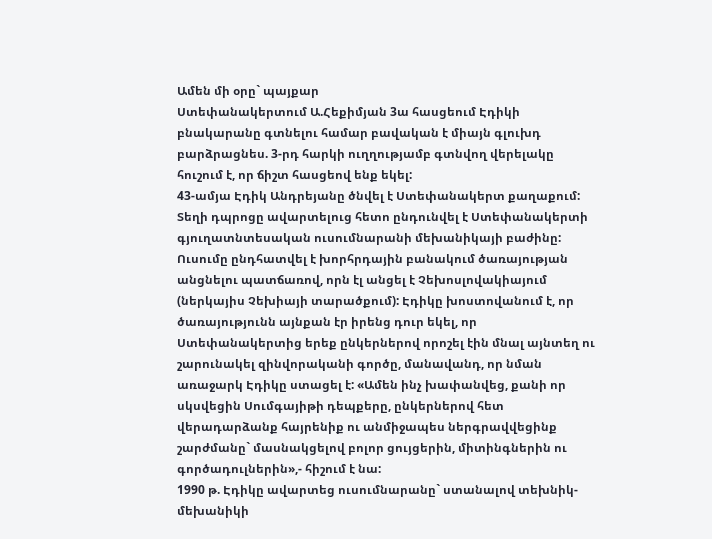Ամեն մի օրը` պայքար
Ստեփանակերտում Ա.Հեքիմյան 3ա հասցեում Էդիկի բնակարանը գտնելու համար բավական է միայն գլուխդ բարձրացնես. 3-րդ հարկի ուղղությամբ գտնվող վերելակը հուշում է, որ ճիշտ հասցեով ենք եկել:
43-ամյա Էդիկ Անդրեյանը ծնվել է Ստեփանակերտ քաղաքում: Տեղի դպրոցը ավարտելուց հետո ընդունվել է Ստեփանակերտի գյուղատնտեսական ուսումնարանի մեխանիկայի բաժինը: Ուսումը ընդհատվել է խորհրդային բանակում ծառայության անցնելու պատճառով, որն էլ անցել է Չեխոսլովակիայում (ներկայիս Չեխիայի տարածքում): Էդիկը խոստովանում է, որ ծառայությունն այնքան էր իրենց դուր եկել, որ Ստեփանակերտից երեք ընկերներով որոշել էին մնալ այնտեղ ու շարունակել զինվորականի գործը, մանավանդ, որ նման առաջարկ Էդիկը ստացել է: «Ամեն ինչ խափանվեց, քանի որ սկսվեցին Սումգայիթի դեպքերը, ընկերներով հետ վերադարձանք հայրենիք ու անմիջապես ներգրավվեցինք շարժմանը` մասնակցելով բոլոր ցույցերին, միտինգներին ու գործադուլներին»,- հիշում է նա:
1990 թ. Էդիկը ավարտեց ուսումնարանը` ստանալով տեխնիկ-մեխանիկի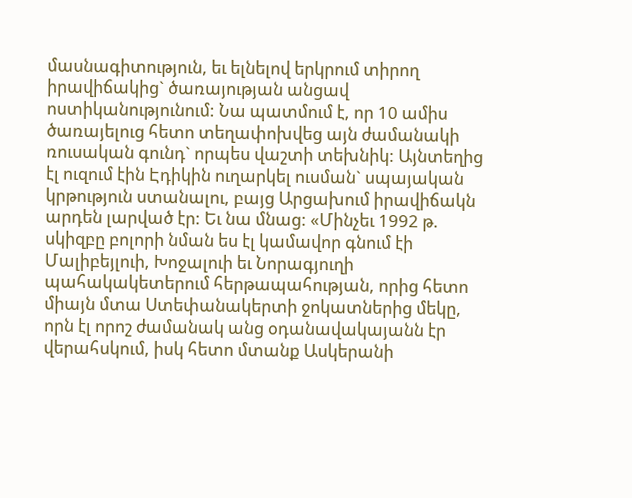մասնագիտություն, եւ ելնելով երկրում տիրող իրավիճակից` ծառայության անցավ ոստիկանությունում: Նա պատմում է, որ 10 ամիս ծառայելուց հետո տեղափոխվեց այն ժամանակի ռուսական գունդ` որպես վաշտի տեխնիկ: Այնտեղից էլ ուզում էին Էդիկին ուղարկել ուսման` սպայական կրթություն ստանալու, բայց Արցախում իրավիճակն արդեն լարված էր: Եւ նա մնաց: «Մինչեւ 1992 թ. սկիզբը բոլորի նման ես էլ կամավոր գնում էի Մալիբեյլուի, Խոջալուի եւ Նորագյուղի պահակակետերում հերթապահության, որից հետո միայն մտա Ստեփանակերտի ջոկատներից մեկը, որն էլ որոշ ժամանակ անց օդանավակայանն էր վերահսկում, իսկ հետո մտանք Ասկերանի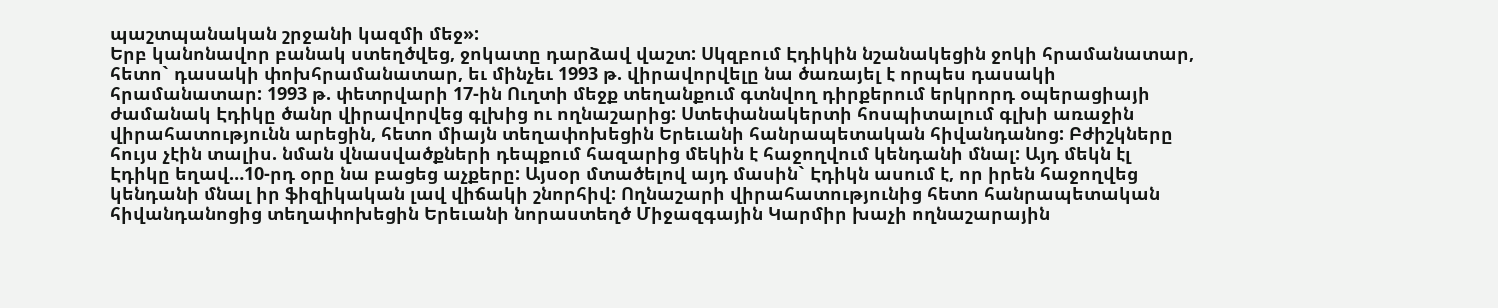պաշտպանական շրջանի կազմի մեջ»:
Երբ կանոնավոր բանակ ստեղծվեց, ջոկատը դարձավ վաշտ: Սկզբում Էդիկին նշանակեցին ջոկի հրամանատար, հետո` դասակի փոխհրամանատար, եւ մինչեւ 1993 թ. վիրավորվելը նա ծառայել է որպես դասակի հրամանատար: 1993 թ. փետրվարի 17-ին Ուղտի մեջք տեղանքում գտնվող դիրքերում երկրորդ օպերացիայի ժամանակ Էդիկը ծանր վիրավորվեց գլխից ու ողնաշարից: Ստեփանակերտի հոսպիտալում գլխի առաջին վիրահատությունն արեցին, հետո միայն տեղափոխեցին Երեւանի հանրապետական հիվանդանոց: Բժիշկները հույս չէին տալիս. նման վնասվածքների դեպքում հազարից մեկին է հաջողվում կենդանի մնալ: Այդ մեկն էլ Էդիկը եղավ…10-րդ օրը նա բացեց աչքերը: Այսօր մտածելով այդ մասին` Էդիկն ասում է, որ իրեն հաջողվեց կենդանի մնալ իր ֆիզիկական լավ վիճակի շնորհիվ: Ողնաշարի վիրահատությունից հետո հանրապետական հիվանդանոցից տեղափոխեցին Երեւանի նորաստեղծ Միջազգային Կարմիր խաչի ողնաշարային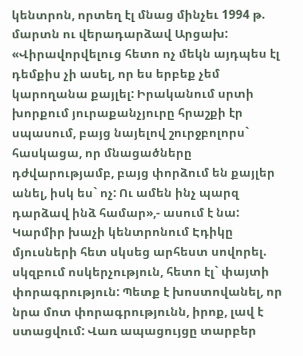կենտրոն, որտեղ էլ մնաց մինչեւ 1994 թ. մարտն ու վերադարձավ Արցախ: «Վիրավորվելուց հետո ոչ մեկն այդպես էլ դեմքիս չի ասել, որ ես երբեք չեմ կարողանա քայլել: Իրականում սրտի խորքում յուրաքանչյուրը հրաշքի էր սպասում, բայց նայելով շուրջբոլորս` հասկացա, որ մնացածները դժվարությամբ, բայց փորձում են քայլեր անել, իսկ ես` ոչ: Ու ամեն ինչ պարզ դարձավ ինձ համար»,- ասում է նա:
Կարմիր խաչի կենտրոնում Էդիկը մյուսների հետ սկսեց արհեստ սովորել. սկզբում ոսկերչություն, հետո էլ` փայտի փորագրություն: Պետք է խոստովանել, որ նրա մոտ փորագրությունն, իրոք, լավ է ստացվում: Վառ ապացույցը տարբեր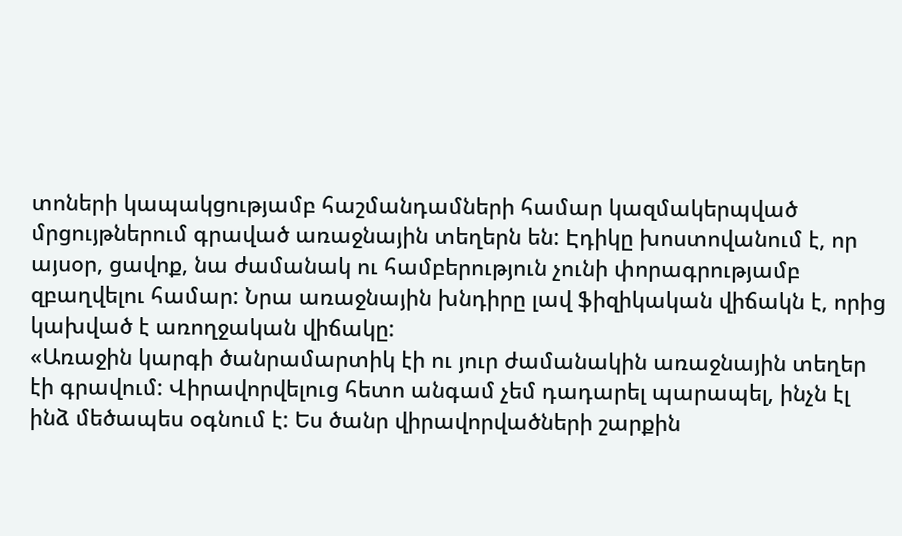տոների կապակցությամբ հաշմանդամների համար կազմակերպված մրցույթներում գրաված առաջնային տեղերն են: Էդիկը խոստովանում է, որ այսօր, ցավոք, նա ժամանակ ու համբերություն չունի փորագրությամբ զբաղվելու համար: Նրա առաջնային խնդիրը լավ ֆիզիկական վիճակն է, որից կախված է առողջական վիճակը:
«Առաջին կարգի ծանրամարտիկ էի ու յուր ժամանակին առաջնային տեղեր էի գրավում: Վիրավորվելուց հետո անգամ չեմ դադարել պարապել, ինչն էլ ինձ մեծապես օգնում է: Ես ծանր վիրավորվածների շարքին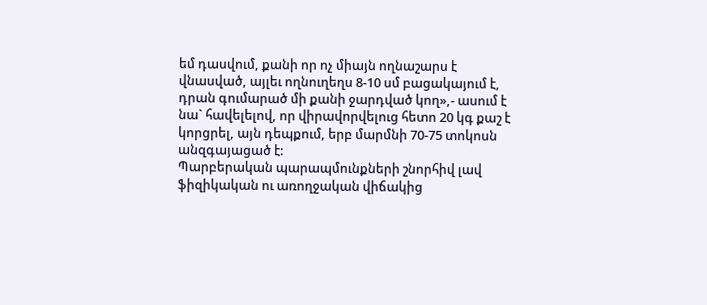եմ դասվում, քանի որ ոչ միայն ողնաշարս է վնասված, այլեւ ողնուղեղս 8-10 սմ բացակայում է, դրան գումարած մի քանի ջարդված կող»,- ասում է նա` հավելելով, որ վիրավորվելուց հետո 20 կգ քաշ է կորցրել, այն դեպքում, երբ մարմնի 70-75 տոկոսն անզգայացած է:
Պարբերական պարապմունքների շնորհիվ լավ ֆիզիկական ու առողջական վիճակից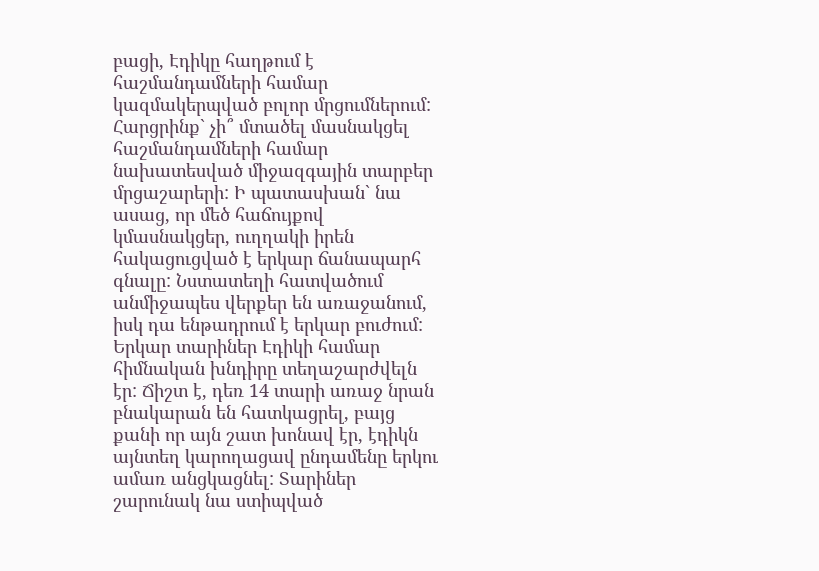բացի, Էդիկը հաղթում է հաշմանդամների համար կազմակերպված բոլոր մրցումներում: Հարցրինք` չի՞ մտածել մասնակցել հաշմանդամների համար նախատեսված միջազգային տարբեր մրցաշարերի: Ի պատասխան` նա ասաց, որ մեծ հաճույքով կմասնակցեր, ուղղակի իրեն հակացուցված է երկար ճանապարհ գնալը: Նստատեղի հատվածում անմիջապես վերքեր են առաջանում, իսկ դա ենթադրում է երկար բուժում: Երկար տարիներ Էդիկի համար հիմնական խնդիրը տեղաշարժվելն էր: Ճիշտ է, դեռ 14 տարի առաջ նրան բնակարան են հատկացրել, բայց քանի որ այն շատ խոնավ էր, էդիկն այնտեղ կարողացավ ընդամենը երկու ամառ անցկացնել: Տարիներ շարունակ նա ստիպված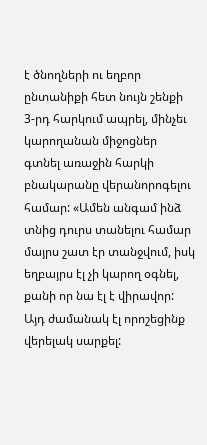է ծնողների ու եղբոր ընտանիքի հետ նույն շենքի 3-րդ հարկում ապրել, մինչեւ կարողանան միջոցներ գտնել առաջին հարկի բնակարանը վերանորոգելու համար: «Ամեն անգամ ինձ տնից դուրս տանելու համար մայրս շատ էր տանջվում, իսկ եղբայրս էլ չի կարող օգնել, քանի որ նա էլ է վիրավոր: Այդ ժամանակ էլ որոշեցինք վերելակ սարքել: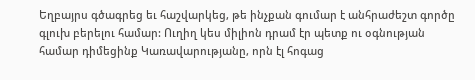Եղբայրս գծագրեց եւ հաշվարկեց, թե ինչքան գումար է անհրաժեշտ գործը գլուխ բերելու համար: Ուղիղ կես միլիոն դրամ էր պետք ու օգնության համար դիմեցինք Կառավարությանը, որն էլ հոգաց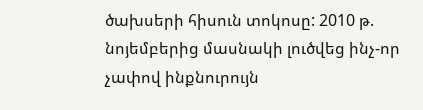ծախսերի հիսուն տոկոսը: 2010 թ. նոյեմբերից մասնակի լուծվեց ինչ-որ չափով ինքնուրույն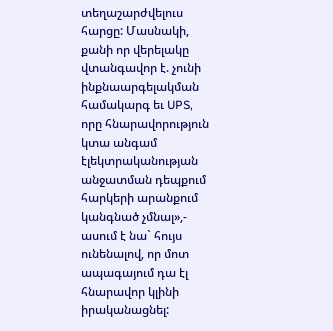տեղաշարժվելուս հարցը: Մասնակի, քանի որ վերելակը վտանգավոր է. չունի ինքնաարգելակման համակարգ եւ UPS, որը հնարավորություն կտա անգամ էլեկտրականության անջատման դեպքում հարկերի արանքում կանգնած չմնալ»,- ասում է նա` հույս ունենալով, որ մոտ ապագայում դա էլ հնարավոր կլինի իրականացնել: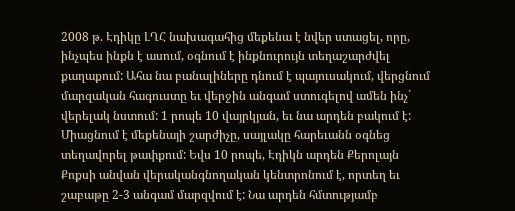2008 թ. Էդիկը ԼՂՀ նախագահից մեքենա է նվեր ստացել, որը, ինչպես ինքն է ասում, օգնում է ինքնուրույն տեղաշարժվել քաղաքում: Ահա նա բանալիները դնում է պայուսակում, վերցնում մարզական հագուստը եւ վերջին անգամ ստուգելով ամեն ինչ` վերելակ նստում: 1 րոպե 10 վայրկյան, եւ նա արդեն բակում է: Միացնում է մեքենայի շարժիչը, սայլակը հարեւանն օգնեց տեղավորել թափքում: Եվս 10 րոպե, Էդիկն արդեն Քերոլայն Քոքսի անվան վերականգնողական կենտրոնում է, որտեղ եւ շաբաթը 2-3 անգամ մարզվում է: Նա արդեն հմտությամբ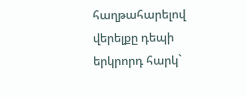հաղթահարելով վերելքը դեպի երկրորդ հարկ`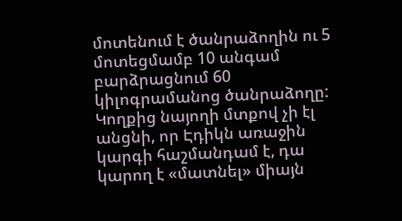մոտենում է ծանրաձողին ու 5 մոտեցմամբ 10 անգամ բարձրացնում 60 կիլոգրամանոց ծանրաձողը:
Կողքից նայողի մտքով չի էլ անցնի, որ Էդիկն առաջին կարգի հաշմանդամ է, դա կարող է «մատնել» միայն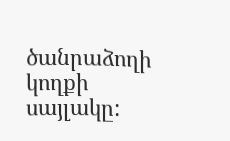ծանրաձողի կողքի սայլակը: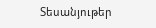Տեսանյութեր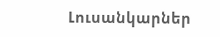Լուսանկարներ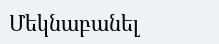Մեկնաբանել